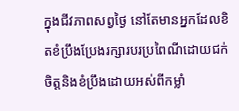ក្នុងជីវភាពសព្វថ្ងៃ នៅតែមានអ្នកដែលខិតខំប្រឹងប្រែងរក្សារបរប្រពៃណីដោយជក់ចិត្តនិងខំប្រឹងដោយអស់ពីកម្លាំ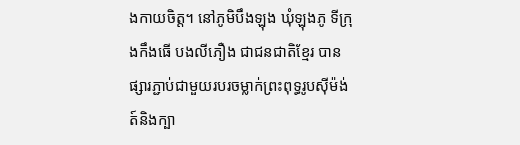ងកាយចិត្ត។ នៅភូមិបឹងឡុង ឃុំឡុងភូ ទីក្រុងកឹងធើ បងលីភឿង ជាជនជាតិខ្មែរ បានផ្សារភ្ជាប់ជាមួយរបរចម្លាក់ព្រះពុទ្ធរូបស៊ីម៉ង់ត៍និងក្បា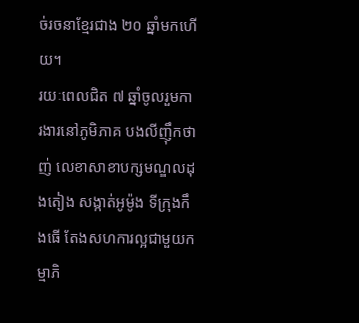ច់រចនាខ្មែរជាង ២០ ឆ្នាំមកហើយ។
រយៈពេលជិត ៧ ឆ្នាំចូលរួមការងារនៅភូមិភាគ បងលីញ៉ឹកថាញ់ លេខាសាខាបក្សមណ្ឌលដុងតៀង សង្កាត់អូម៉ូង ទីក្រុងកឹងធើ តែងសហការល្អជាមួយកម្មាភិ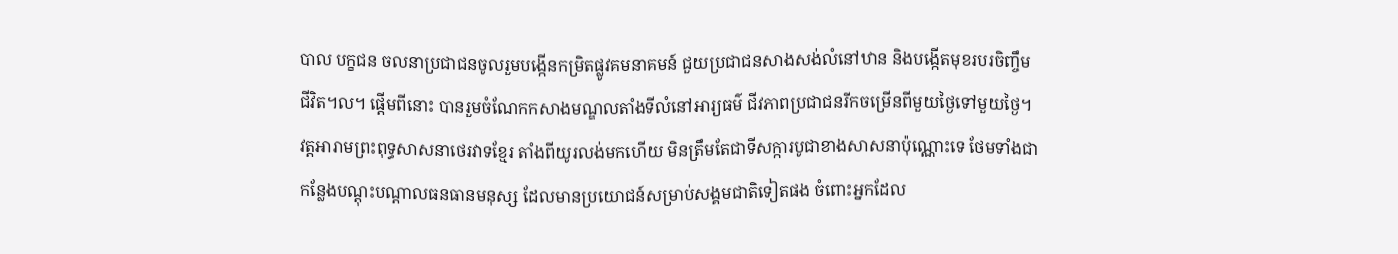បាល បក្ខជន ចលនាប្រជាជនចូលរួមបង្កើនកម្រិតផ្លូវគមនាគមន៍ ជួយប្រជាជនសាងសង់លំនៅឋាន និងបង្កើតមុខរបរចិញ្ចឹមជីវិត។ល។ ផ្តើមពីនោះ បានរួមចំណែកកសាងមណ្ឌលតាំងទីលំនៅអារ្យធម៌ ជីវភាពប្រជាជនរីកចម្រើនពីមួយថ្ងៃទៅមួយថ្ងៃ។
វត្តអារាមព្រះពុទ្ធសាសនាថេរវាទខ្មែរ តាំងពីយូរលង់មកហើយ មិនត្រឹមតែជាទីសក្ការបូជាខាងសាសនាប៉ុណ្ណោះទេ ថែមទាំងជាកន្លែងបណ្តុះបណ្តាលធនធានមនុស្ស ដែលមានប្រយោជន៍សម្រាប់សង្គមជាតិទៀតផង ចំពោះអ្នកដែល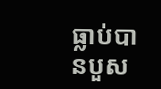ធ្លាប់បានបួស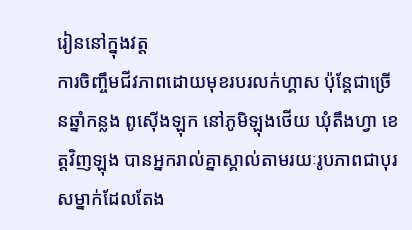រៀននៅក្នុងវត្ត
ការចិញ្ចឹមជីវភាពដោយមុខរបរលក់ហ្គាស ប៉ុន្តែជាច្រើនឆ្នាំកន្លង ពូស៊ើងឡុក នៅភូមិឡុងថើយ ឃុំតឹងហ្វា ខេត្តវិញឡុង បានអ្នករាល់គ្នាស្គាល់តាមរយៈរូបភាពជាបុរសម្នាក់ដែលតែង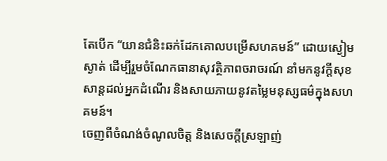តែបើក “យានជំនិះឆក់ដែកគោលបម្រើសហគមន៍” ដោយស្ងៀមស្ងាត់ ដើម្បីរួមចំណែកធានាសុវត្ថិភាពចរាចរណ៍ នាំមកនូវក្តីសុខសាន្តដល់អ្នកដំណើរ និងសាយភាយនូវតម្លៃមនុស្សធម៌ក្នុងសហគមន៍។
ចេញពីចំណង់ចំណូលចិត្ត និងសេចក្តីស្រឡាញ់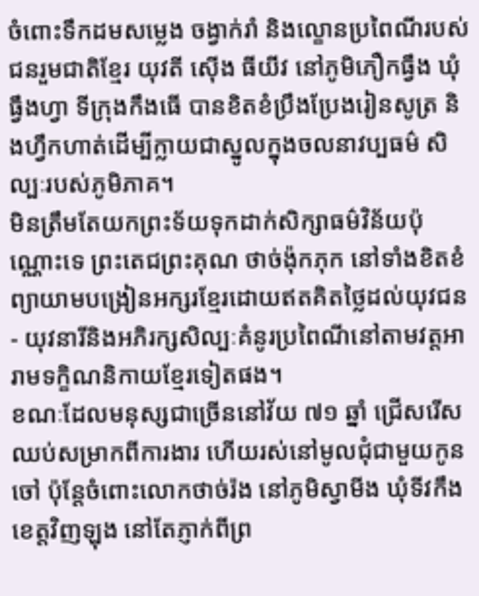ចំពោះទឹកដមសម្លេង ចង្វាក់រាំ និងល្ខោនប្រពៃណីរបស់ជនរួមជាតិខ្មែរ យុវតី ស៊ើង ធីយីវ នៅភូមិភឿកធ្វឹង ឃុំធ្វឹងហ្វា ទីក្រុងកឹងធើ បានខិតខំប្រឹងប្រែងរៀនសូត្រ និងហ្វឹកហាត់ដើម្បីក្លាយជាស្នូលក្នុងចលនាវប្បធម៌ សិល្បៈរបស់ភូមិភាគ។
មិនត្រឹមតែយកព្រះទ័យទុកដាក់សិក្សាធម៌វិន័យប៉ុណ្ណោះទេ ព្រះតេជព្រះគុណ ថាច់ង៉ុកភុក នៅទាំងខិតខំព្យាយាមបង្រៀនអក្សរខ្មែរដោយឥតគិតថ្លៃដល់យុវជន - យុវនារីនិងអភិរក្សសិល្បៈគំនូរប្រពៃណីនៅតាមវត្តអារាមទក្ខិណនិកាយខ្មែរទៀតផង។
ខណៈដែលមនុស្សជាច្រើននៅវ័យ ៧១ ឆ្នាំ ជ្រើសរើសឈប់សម្រាកពីការងារ ហើយរស់នៅមូលជុំជាមួយកូនចៅ ប៉ុន្តែចំពោះលោកថាច់រ៉ង នៅភូមិស្វាមីង ឃុំទីវកឹង ខេត្តវិញឡុង នៅតែភ្ញាក់ពីព្រ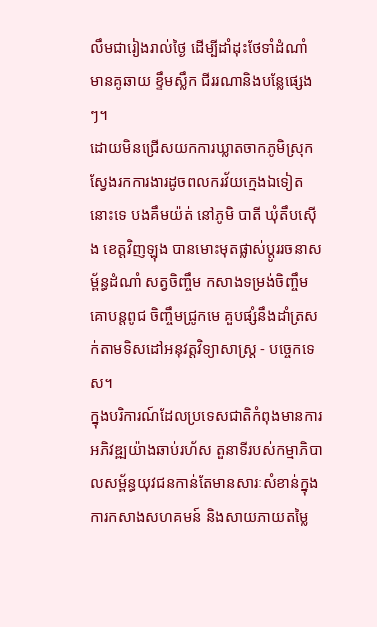លឹមជារៀងរាល់ថ្ងៃ ដើម្បីដាំដុះថែទាំដំណាំ មានគូឆាយ ខ្ទឹមស្លឹក ជីររណានិងបន្លែផ្សេងៗ។
ដោយមិនជ្រើសយកការឃ្លាតចាកភូមិស្រុកស្វែងរកការងារដូចពលករវ័យក្មេងឯទៀតនោះទេ បងគឹមយ៉ត់ នៅភូមិ បាតី ឃុំតឹបស៊ើង ខេត្តវិញឡុង បានមោះមុតផ្លាស់ប្តូររចនាសម្ព័ន្ធដំណាំ សត្វចិញ្ចឹម កសាងទម្រង់ចិញ្ចឹមគោបន្តពូជ ចិញ្ចឹមជ្រូកមេ គួបផ្សំនឹងដាំត្រសក់តាមទិសដៅអនុវត្តវិទ្យាសាស្ត្រ - បច្ចេកទេស។
ក្នុងបរិការណ៍ដែលប្រទេសជាតិកំពុងមានការអភិវឌ្ឍយ៉ាងឆាប់រហ័ស តួនាទីរបស់កម្មាភិបាលសម្ព័ន្ធយុវជនកាន់តែមានសារៈសំខាន់ក្នុងការកសាងសហគមន៍ និងសាយភាយតម្លៃ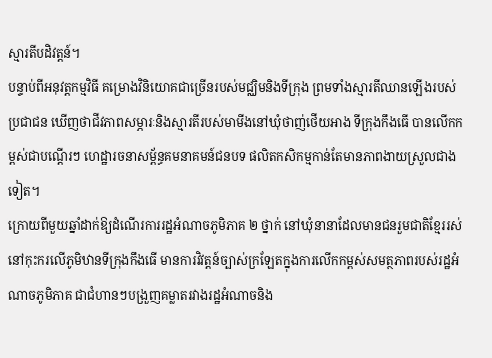ស្មារតីបដិវត្តន៍។
បន្ទាប់ពីអនុវត្តកម្មវិធី គម្រោងវិនិយោគជាច្រើនរបស់មជ្ឈិមនិងទីក្រុង ព្រមទាំងស្មារតីឈានឡើងរបស់ប្រជាជន ឃើញថាជីវភាពសម្ភារៈនិងស្មារតីរបស់មាមីងនៅឃុំថាញ់ថើយអាង ទីក្រុងកឹងធើ បានលើកកម្ពស់ជាបណ្តើរៗ ហេដ្ឋារចនាសម្ព័ន្ធគមនាគមន៍ជនបទ ផលិតកសិកម្មកាន់តែមានភាពងាយស្រួលជាងទៀត។
ក្រោយពីមួយឆ្នាំដាក់ឱ្យដំណើរការរដ្ឋអំណាចភូមិភាគ ២ ថ្នាក់ នៅឃុំនានាដែលមានជនរួមជាតិខ្មែររស់នៅកុះករលើភូមិឋានទីក្រុងកឹងធើ មានការវិវត្តន៍ច្បាស់ក្រឡែតក្នុងការលើកកម្ពស់សមត្ថភាពរបស់រដ្ឋអំណាចភូមិភាគ ជាជំហានៗបង្រួញគម្លាតរវាងរដ្ឋអំណាចនិង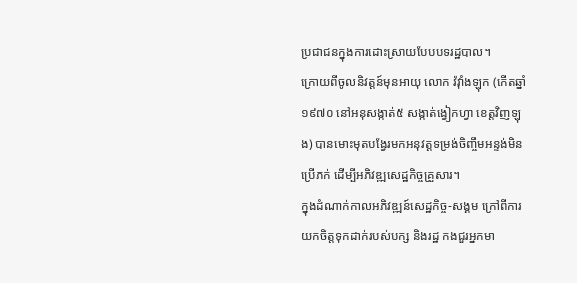ប្រជាជនក្នុងការដោះស្រាយបែបបទរដ្ឋបាល។
ក្រោយពីចូលនិវត្តន៍មុនអាយុ លោក វ៉វុាំងឡុក (កើតឆ្នាំ ១៩៧០ នៅអនុសង្កាត់៥ សង្កាត់ង្វៀកហ្វា ខេត្តវិញឡុង) បានមោះមុតបង្វែរមកអនុវត្តទម្រង់ចិញ្ចឹមអន្ទង់មិនប្រើភក់ ដើម្បីអភិវឌ្ឍសេដ្ឋកិច្ចគ្រួសារ។
ក្នុងដំណាក់កាលអភិវឌ្ឍន៍សេដ្ឋកិច្ច-សង្គម ក្រៅពីការយកចិត្តទុកដាក់របស់បក្ស និងរដ្ឋ កងជួរអ្នកមា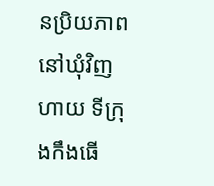នប្រិយភាពនៅឃុំវិញហាយ ទីក្រុងកឹងធើ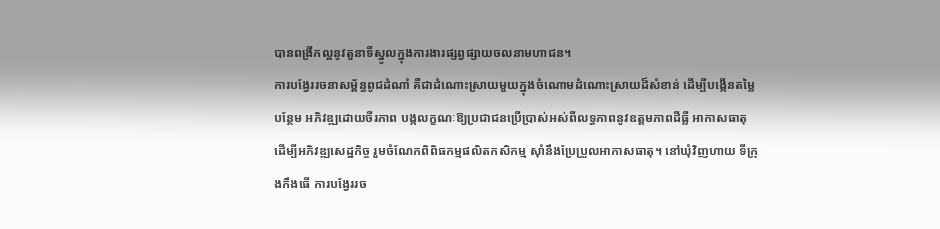បានពង្រីកល្អនូវតួនាទីស្នូលក្នុងការងារផ្សព្វផ្សាយចលនាមហាជន។
ការបង្វែររចនាសម្ព័ន្ធពូជដំណាំ គឺជាដំណោះស្រាយមួយក្នុងចំណោមដំណោះស្រាយដ៏សំខាន់ ដើម្បីបង្កើនតម្លៃបន្ថែម អភិវឌ្ឍដោយចីរភាព បង្កលក្ខណៈឱ្យប្រជាជនប្រើប្រាស់អស់ពីលទ្ធភាពនូវឧត្តមភាពដីធ្លី អាកាសធាតុ ដើម្បីអភិវឌ្ឍសេដ្ឋកិច្ច រួមចំណែកពិពិធកម្មផលិតកសិកម្ម ស៊ាំនឹងប្រែប្រួលអាកាសធាតុ។ នៅឃុំវិញហាយ ទីក្រុងកឹងធើ ការបង្វែររច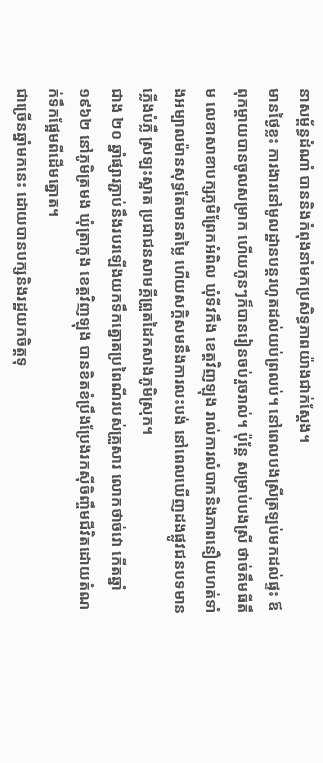នាសម្ព័ន្ធដំណាំ បាននិងកំពុងនាំមកប្រសិទ្ធភាពយ៉ាងជាក់ស្តែង។
មានថ្ងៃខ្លះ ការងារនៅមូលដ្ឋានបន្តរហូតដល់យប់ព្រលប់។ នៅពេលបងស្រីត្រឡប់មកដល់ផ្ទះ ឪពុកម្តាយបានចូលសម្រាក ហើយកូនៗក៏បានរៀនចប់រួចរាល់។ ប៉ុន្តែ សម្រាប់បងស្រី ថាច់គឹមធីតឹម លេខាសាខាបក្សភូមិព្រែកអំពិល ឃុំទីវកឹង ខេត្តវិញឡុង រាល់ការលំបាកនិងភាពនឿយហត់ទាំងអម្បាលម៉ានសុទ្ធតែមានតម្លៃ ហើយសក្ដិសមនឹងការលះបង់ នៅពេលឃើញដងផ្លូវជនបទមានភ្លើងបំភ្លឺ ស្រឡះស្អាត ប្រជាជនសាមគ្គីព្រួតដៃកសាងភូមិស្រុក។
ជាង ២០ ឆ្នាំផ្សារភ្ជាប់នឹងរបរឡើងយកទឹកត្នោតប្រពៃណីរបស់គ្រួសារ លោកថាច់វោ កើតឆ្នាំ ១៩៦២ នៅភូមិត្រមង ឃុំត្រាកូង ខេត្តវិញឡុង បានខិតខំប្រឹងប្រែងរកស៊ីចិញ្ចឹមជីវិតដោយតំណក់ទឹកផ្អែមពីដើមត្នោត។
ជាច្រើនឆ្នាំមកនេះ ដោយបានបក្សនិងរដ្ឋយកចិត្តទុ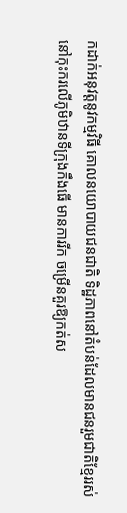កដាក់អនុវត្តនូវកម្មវិធី គោលនយោបាយជនជាតិ ទិដ្ឋភាពនៅតំបន់ដែលមានជនរួមជាតិខ្មែររស់នៅកុះករលើភូមិឋានទីក្រុងកឹងធើ មានការរីក ចម្រើនគួរឱ្យកត់ស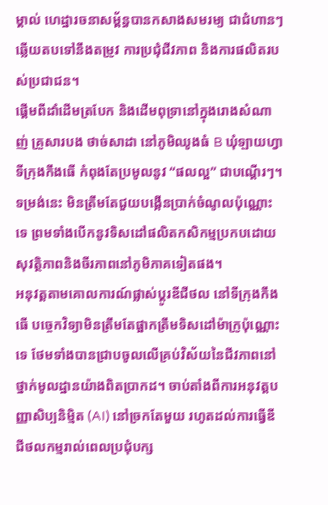ម្គាល់ ហេដ្ឋារចនាសម្ព័ន្ធបានកសាងសមរម្យ ជាជំហានៗឆ្លើយតបទៅនឹងតម្រូវ ការប្រជុំជីវភាព និងការផលិតរបស់ប្រជាជន។
ផ្តើមពីដាំដើមត្របែក និងដើមពុទ្រានៅក្នុងរោងសំណាញ់ គ្រួសារបង ថាច់សាដា នៅភូមិឈូងធំ B ឃុំឡាយហ្វា ទីក្រុងកឹងធើ កំពុងតែប្រមូលនូវ “ផលល្អ” ជាបណ្តើរៗ។ ទម្រង់នេះ មិនត្រឹមតែជួយបង្កើនប្រាក់ចំណូលប៉ុណ្ណោះទេ ព្រមទាំងបើកនូវទិសដៅផលិតកសិកម្មប្រកបដោយសុវត្ថិភាពនិងចីរភាពនៅភូមិភាគទៀតផង។
អនុវត្តតាមគោលការណ៍ផ្លាស់ប្តូរឌីជីថល នៅទីក្រុងកឹងធើ បច្ចេកវិទ្យាមិនត្រឹមតែផ្អាកត្រឹមទិសដៅម៉ាក្រូប៉ុណ្ណោះទេ ថែមទាំងបានជ្រាបចូលលើគ្រប់វិស័យនៃជីវភាពនៅថ្នាក់មូលដ្ឋានយ៉ាងពិតប្រាកដ។ ចាប់តាំងពីការអនុវត្តបញ្ញាសិប្បនិម្មិត (AI) នៅច្រកតែមួយ រហូតដល់ការធ្វើឌីជីថលកម្មរាល់ពេលប្រជុំបក្ស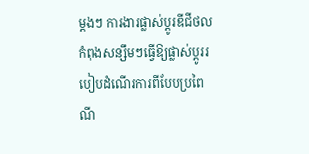ម្តងៗ ការងារផ្លាស់ប្តូរឌីជីថលកំពុងសន្សឹមៗធ្វើឱ្យផ្លាស់ប្តូររបៀបដំណើរការពីបែបប្រពៃណី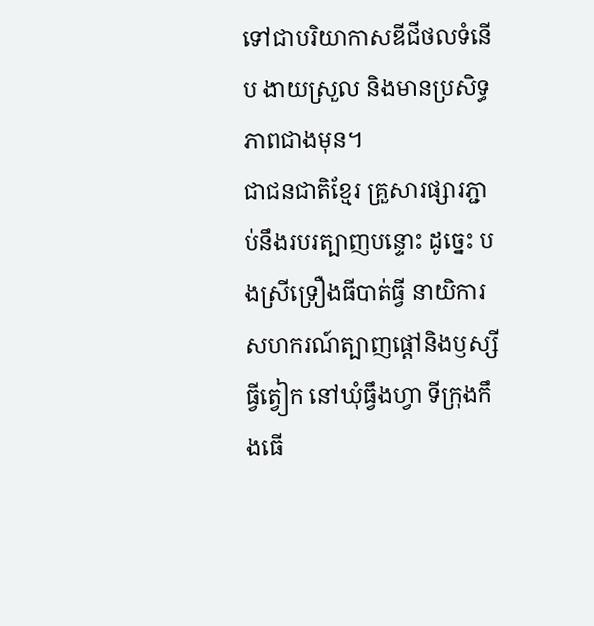ទៅជាបរិយាកាសឌីជីថលទំនើប ងាយស្រួល និងមានប្រសិទ្ធភាពជាងមុន។
ជាជនជាតិខ្មែរ គ្រួសារផ្សារភ្ជាប់នឹងរបរត្បាញបន្ទោះ ដូច្នេះ បងស្រីទ្រឿងធីបាត់ធ្វី នាយិការសហករណ៍ត្បាញផ្តៅនិងឫស្សីធ្វីត្វៀក នៅឃុំធ្វឹងហ្វា ទីក្រុងកឹងធើ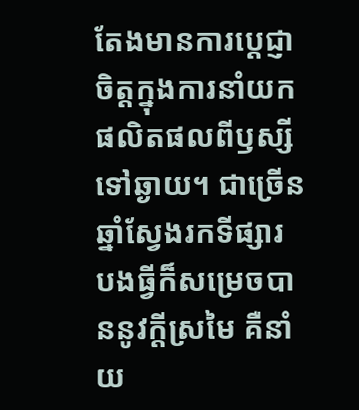តែងមានការប្តេជ្ញាចិត្តក្នុងការនាំយកផលិតផលពីឫស្សីទៅឆ្ងាយ។ ជាច្រើនឆ្នាំស្វែងរកទីផ្សារ បងធ្វីក៏សម្រេចបាននូវក្តីស្រមៃ គឺនាំយ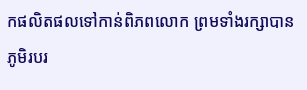កផលិតផលទៅកាន់ពិភពលោក ព្រមទាំងរក្សាបានភូមិរបរ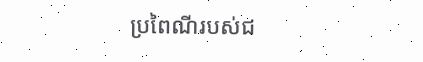ប្រពៃណីរបស់ជ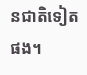នជាតិទៀតផង។